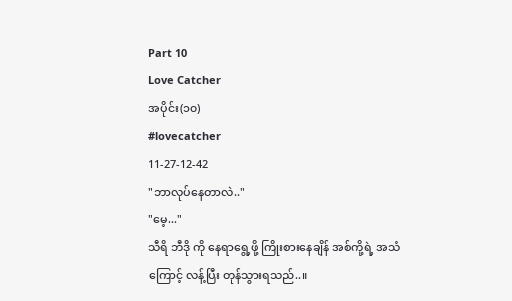Part 10
Love Catcher
အပိုင်း(၁၀)
#lovecatcher
11-27-12-42
"ဘာလုပ်နေတာလဲ.."
"မေ့..."
သီရိ ဘီဒို ကို နေရာရွေ့ဖို့ ကြိုးစားနေချိန် အစ်ကို့ရဲ့ အသံကြောင့် လန့်ပြီး တုန်သွားရသည်..။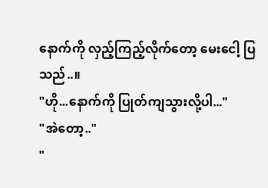နောက်ကို လှည့်ကြည့်လိုက်တော့ မေးငေါ့ ပြသည်..။
"ဟို...နောက်ကို ပြုတ်ကျသွားလို့ပါ..."
"အဲတော့.."
"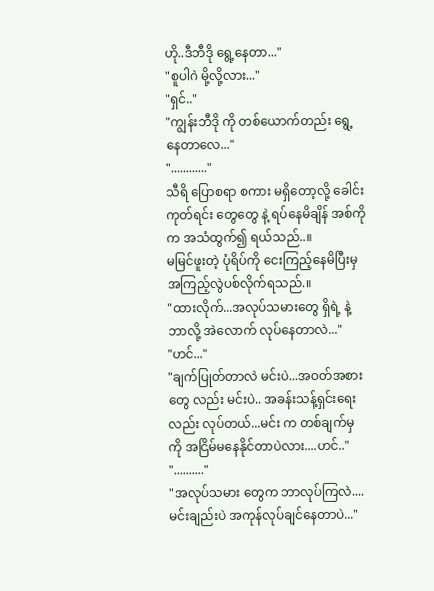ဟို..ဒီဘီဒို ရွေ့နေတာ..."
"စူပါဂဲ မို့လို့လား..."
"ရှင်.."
"ကျွန်းဘီဒို ကို တစ်ယောက်တည်း ရွေ့နေတာလေ..."
"............"
သီရိ ပြောစရာ စကား မရှိတော့လို့ ခေါင်းကုတ်ရင်း တွေတွေ နဲ့ ရပ်နေမိချိန် အစ်ကို က အသံထွက်၍ ရယ်သည်..။
မမြင်ဖူးတဲ့ ပုံရိပ်ကို ငေးကြည့်နေမိပြီးမှ အကြည့်လွဲပစ်လိုက်ရသည်.။
"ထားလိုက်...အလုပ်သမားတွေ ရှိရဲ့ နဲ့ ဘာလို့ အဲလောက် လုပ်နေတာလဲ..."
"ဟင်..."
"ချက်ပြုတ်တာလဲ မင်းပဲ...အဝတ်အစားတွေ လည်း မင်းပဲ.. အခန်းသန့်ရှင်းရေးလည်း လုပ်တယ်...မင်း က တစ်ချက်မှ ကို အငြိမ်မနေနိုင်တာပဲလား....ဟင်.."
".........."
"အလုပ်သမား တွေက ဘာလုပ်ကြလဲ....မင်းချည်းပဲ အကုန်လုပ်ချင်နေတာပဲ..."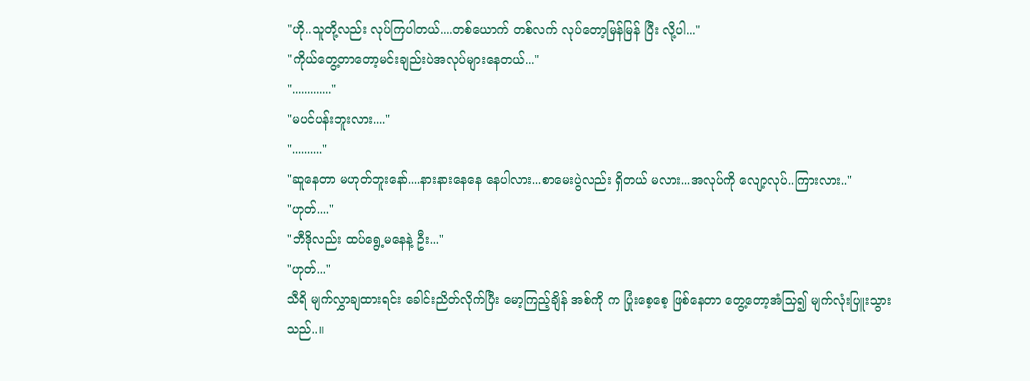"ဟို..သူတို့လည်း လုပ်ကြပါတယ်....တစ်ယောက် တစ်လက် လုပ်တော့မြန်မြန် ပြီး လို့ပါ..."
"ကိုယ်တွေ့တာတော့မင်းချည်းပဲအလုပ်များနေတယ်..."
"............."
"မပင်ပန်းဘူးလား...."
".........."
"ဆူနေတာ မဟုတ်ဘူးနော်....နားနားနေနေ နေပါလား...စာမေးပွဲလည်း ရှိတယ် မလား...အလုပ်ကို လျော့လုပ်..ကြားလား.."
"ဟုတ်...."
"ဘီဒိုလည်း ထပ်ရွေ့မနေနဲ့ ဦး..."
"ဟုတ်..."
သီရိ မျက်လွှာချထားရင်း ခေါင်းညိတ်လိုက်ပြီး မော့ကြည့်ချိန် အစ်ကို က ပြုံးစေ့စေ့ ဖြစ်နေတာ တွေ့တော့အံသြ၍ မျက်လုံးပြူးသွားသည်..။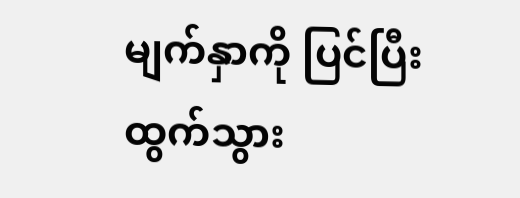မျက်နှာကို ပြင်ပြီး ထွက်သွား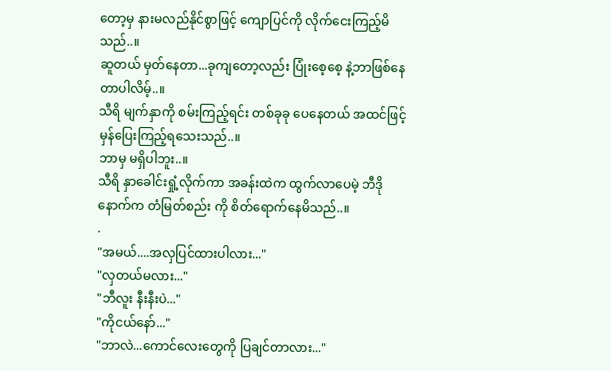တော့မှ နားမလည်နိုင်စွာဖြင့် ကျောပြင်ကို လိုက်ငေးကြည့်မိသည်..။
ဆူတယ် မှတ်နေတာ...ခုကျတော့လည်း ပြုံးစေ့စေ့ နဲ့ဘာဖြစ်နေတာပါလိမ့်..။
သီရိ မျက်နှာကို စမ်းကြည့်ရင်း တစ်ခုခု ပေနေတယ် အထင်ဖြင့် မှန်ပြေးကြည့်ရသေးသည်..။
ဘာမှ မရှိပါဘူး..။
သီရိ နှာခေါင်းရှုံ့လိုက်ကာ အခန်းထဲက ထွက်လာပေမဲ့ ဘီဒိုနောက်က တံမြတ်စည်း ကို စိတ်ရောက်နေမိသည်..။
.
"အမယ်....အလှပြင်ထားပါလား..."
"လှတယ်မလား..."
"ဘီလူး နီးနီးပဲ..."
"ကိုငယ်နော်..."
"ဘာလဲ...ကောင်လေးတွေကို ပြချင်တာလား..."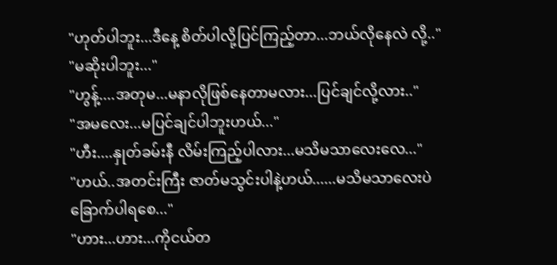"ဟုတ်ပါဘူး...ဒီနေ့ စိတ်ပါလို့ပြင်ကြည့်တာ...ဘယ်လိုနေလဲ လို့.."
"မဆိုးပါဘူး..."
"ဟွန့်....အတုမ...မနာလိုဖြစ်နေတာမလား...ပြင်ချင်လို့လား.."
"အမလေး...မပြင်ချင်ပါဘူးဟယ်..."
"ဟီး....နှုတ်ခမ်းနီ လိမ်းကြည့်ပါလား...မသိမသာလေးလေ..."
"ဟယ်..အတင်းကြီး ဇာတ်မသွင်းပါနဲ့ဟယ်......မသိမသာလေးပဲ ခြောက်ပါရစေ..."
"ဟား...ဟား...ကိုငယ်တ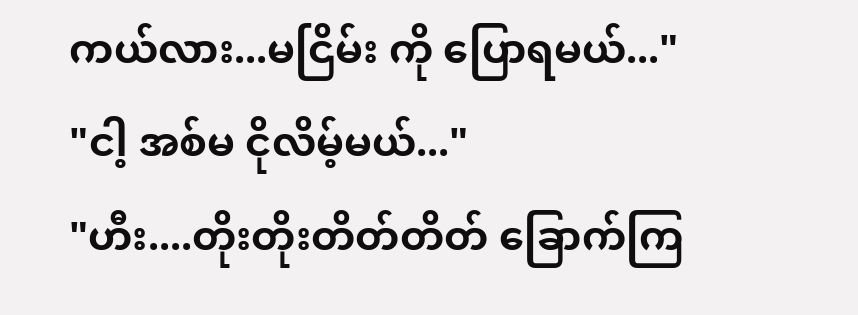ကယ်လား...မငြိမ်း ကို ပြောရမယ်..."
"ငါ့ အစ်မ ငိုလိမ့်မယ်..."
"ဟီး....တိုးတိုးတိတ်တိတ် ခြောက်ကြ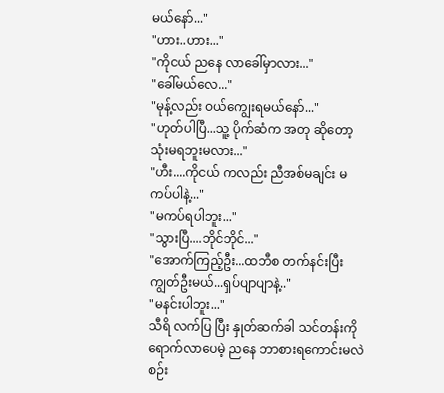မယ်နော်..."
"ဟား..ဟား..."
"ကိုငယ် ညနေ လာခေါ်မှာလား..."
"ခေါ်မယ်လေ..."
"မုန့်လည်း ဝယ်ကျွေးရမယ်နော်..."
"ဟုတ်ပါပြီ...သူ့ ပိုက်ဆံက အတု ဆိုတော့ သုံးမရဘူးမလား..."
"ဟီး....ကိုငယ် ကလည်း ညီအစ်မချင်း မကပ်ပါနဲ့..."
"မကပ်ရပါဘူး..."
"သွားပြီ....ဘိုင်ဘိုင်..."
"အောက်ကြည့်ဦး...ထဘီစ တက်နင်းပြီး ကျွတ်ဦးမယ်...ရှပ်ပျာပျာနဲ့.."
"မနင်းပါဘူး..."
သီရိ လက်ပြ ပြီး နှုတ်ဆက်ခါ သင်တန်းကို ရောက်လာပေမဲ့ ညနေ ဘာစားရကောင်းမလဲ စဉ်း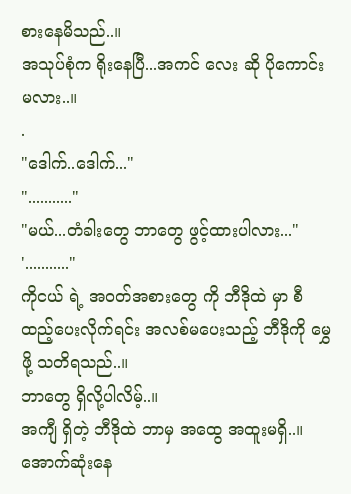စားနေမိသည်..။
အသုပ်စုံက ရိုးနေပြီ...အကင် လေး ဆို ပိုကောင်းမလား..။
.
"ဒေါက်..ဒေါက်..."
"..........."
"မယ်...တံခါးတွေ ဘာတွေ ဖွင့်ထားပါလား..."
'..........."
ကိုငယ် ရဲ့ အဝတ်အစားတွေ ကို ဘီဒိုထဲ မှာ စီထည့်ပေးလိုက်ရင်း အလစ်မပေးသည့် ဘီဒိုကို မွှေဖို့ သတိရသည်..။
ဘာတွေ ရှိလို့ပါလိမ့်..။
အကျီ ရှိတဲ့ ဘီဒိုထဲ ဘာမှ အထွေ အထူးမရှိ..။
အောက်ဆုံးနေ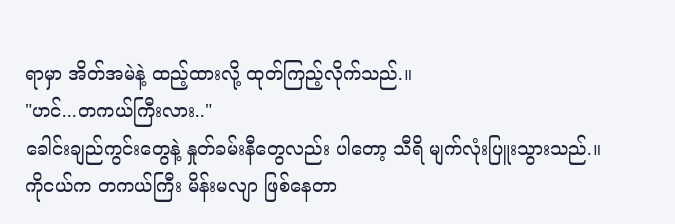ရာမှာ အိတ်အမဲနဲ့ ထည့်ထားလို့ ထုတ်ကြည့်လိုက်သည်.။
"ဟင်...တကယ်ကြီးလား.."
ခေါင်းချည်ကွင်းတွေနဲ့ နှုတ်ခမ်းနီတွေလည်း ပါတော့ သီရိ မျက်လုံးပြူးသွားသည်.။
ကိုငယ်က တကယ်ကြီး မိန်းမလျာ ဖြစ်နေတာ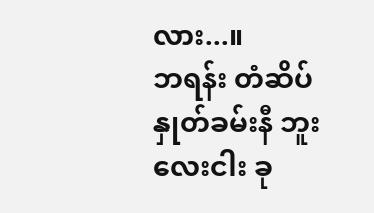လား...။
ဘရန်း တံဆိပ် နှုတ်ခမ်းနီ ဘူး လေးငါး ခု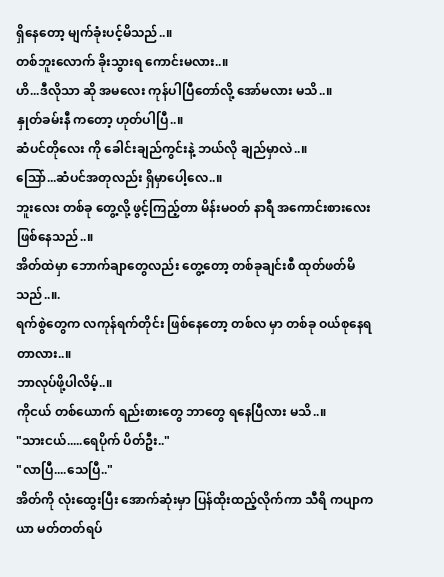ရှိနေတော့ မျက်ခုံးပင့်မိသည်..။
တစ်ဘူးလောက် ခိုးသွားရ ကောင်းမလား..။
ဟိ...ဒီလိုသာ ဆို အမလေး ကုန်ပါပြီတော်လို့ အော်မလား မသိ..။
နှုတ်ခမ်းနီ ကတော့ ဟုတ်ပါပြီ..။
ဆံပင်တိုလေး ကို ခေါင်းချည်ကွင်းနဲ့ ဘယ်လို ချည်မှာလဲ..။
သြော်...ဆံပင်အတုလည်း ရှိမှာပေါ့လေ..။
ဘူးလေး တစ်ခု တွေ့လို့ ဖွင့်ကြည့်တာ မိန်းမဝတ် နာရီ အကောင်းစားလေး ဖြစ်နေသည်..။
အိတ်ထဲမှာ ဘောက်ချာတွေလည်း တွေ့တော့ တစ်ခုချင်းစီ ထုတ်ဖတ်မိသည်..။.
ရက်စွဲတွေက လကုန်ရက်တိုင်း ဖြစ်နေတော့ တစ်လ မှာ တစ်ခု ဝယ်စုနေရတာလား..။
ဘာလုပ်ဖို့ပါလိမ့်..။
ကိုငယ် တစ်ယောက် ရည်းစားတွေ ဘာတွေ ရနေပြီလား မသိ..။
"သားငယ်.....ရေပိုက် ပိတ်ဦး.."
"လာပြီ....သေပြီ.."
အိတ်ကို လုံးထွေးပြီး အောက်ဆုံးမှာ ပြန်ထိုးထည့်လိုက်ကာ သီရိ ကပျာကယာ မတ်တတ်ရပ်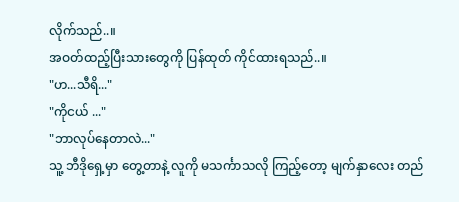လိုက်သည်..။
အဝတ်ထည့်ပြီးသားတွေကို ပြန်ထုတ် ကိုင်ထားရသည်..။
"ဟ...သီရိ..."
"ကိုငယ် ..."
"ဘာလုပ်နေတာလဲ..."
သူ့ ဘီဒိုရှေ့မှာ တွေ့တာနဲ့ လူကို မသင်္ကာသလို ကြည့်တော့ မျက်နှာလေး တည်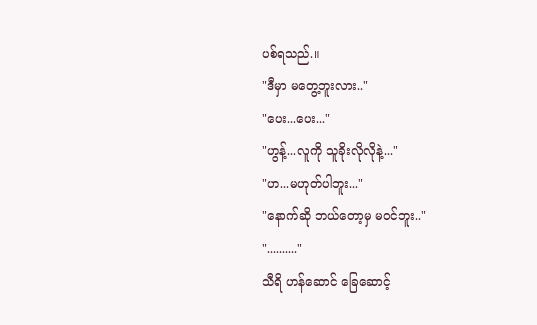ပစ်ရသည်.။
"ဒီမှာ မတွေ့ဘူးလား.."
"ပေး...ပေး..."
"ဟွန့်...လူကို သူခိုးလိုလိုနဲ့..."
"ဟ...မဟုတ်ပါဘူး..."
"နောက်ဆို ဘယ်တော့မှ မဝင်ဘူး.."
".........."
သီရိ ဟန်ဆောင် ခြေဆောင့်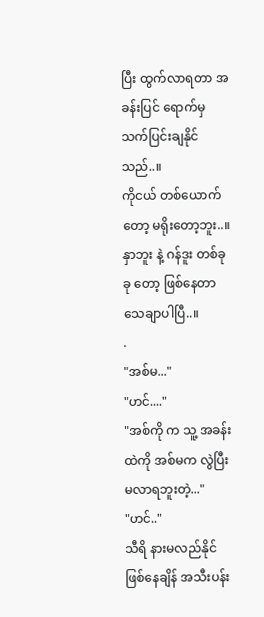ပြီး ထွက်လာရတာ အခန်းပြင် ရောက်မှ သက်ပြင်းချနိုင်သည်..။
ကိုငယ် တစ်ယောက်တော့ မရိုးတော့ဘူး..။
နှာဘူး နဲ့ ဂန်ဒူး တစ်ခုခု တော့ ဖြစ်နေတာ သေချာပါပြီ..။
.
"အစ်မ..."
"ဟင်...."
"အစ်ကို က သူ့ အခန်းထဲကို အစ်မက လွဲပြီး မလာရဘူးတဲ့..."
"ဟင်.."
သီရိ နားမလည်နိုင် ဖြစ်နေချိန် အသီးပန်း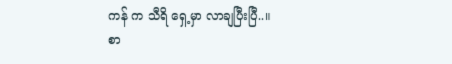ကန် က သီရိ ရှေ့မှာ လာချပြီးပြီ..။
စာ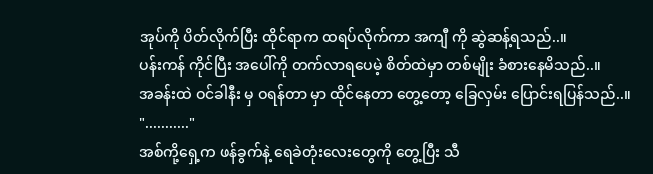အုပ်ကို ပိတ်လိုက်ပြီး ထိုင်ရာက ထရပ်လိုက်ကာ အကျီ ကို ဆွဲဆန့်ရသည်..။
ပန်းကန် ကိုင်ပြီး အပေါ်ကို တက်လာရပေမဲ့ စိတ်ထဲမှာ တစ်မျိုး ခံစားနေမိသည်..။
အခန်းထဲ ဝင်ခါနီး မှ ဝရန်တာ မှာ ထိုင်နေတာ တွေ့တော့ ခြေလှမ်း ပြောင်းရပြန်သည်..။
"..........."
အစ်ကို့ရှေ့က ဖန်ခွက်နဲ့ ရေခဲတုံးလေးတွေကို တွေ့ပြီး သီ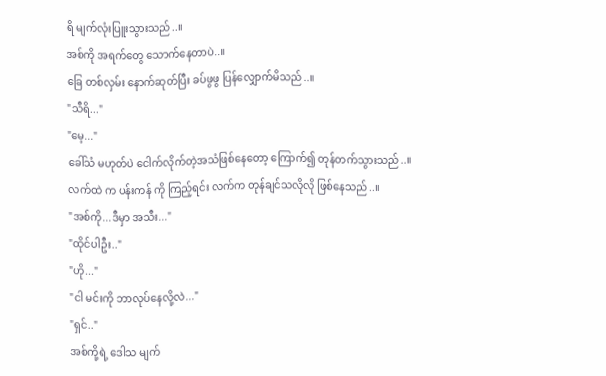ရိ မျက်လုံးပြူးသွားသည်..။
အစ်ကို အရက်တွေ သောက်နေတာပဲ..။
ခြေ တစ်လှမ်း နောက်ဆုတ်ပြီး ခပ်ဖွဖွ ပြန်လျှောက်မိသည်..။
"သီရိ..."
"မေ့..."
ခေါ်သံ မဟုတ်ပဲ ငေါက်လိုက်တဲ့အသံဖြစ်နေတော့ ကြောက်၍ တုန်တက်သွားသည်..။
လက်ထဲ က ပန်းကန် ကို ကြည့်ရင်း လက်က တုန်ချင်သလိုလို ဖြစ်နေသည်..။
"အစ်ကို...ဒီမှာ အသီး..."
"ထိုင်ပါဦး.."
"ဟို..."
"ငါ မင်းကို ဘာလုပ်နေလို့လဲ..."
"ရှင်.."
အစ်ကို့ရဲ့ ဒေါသ မျက်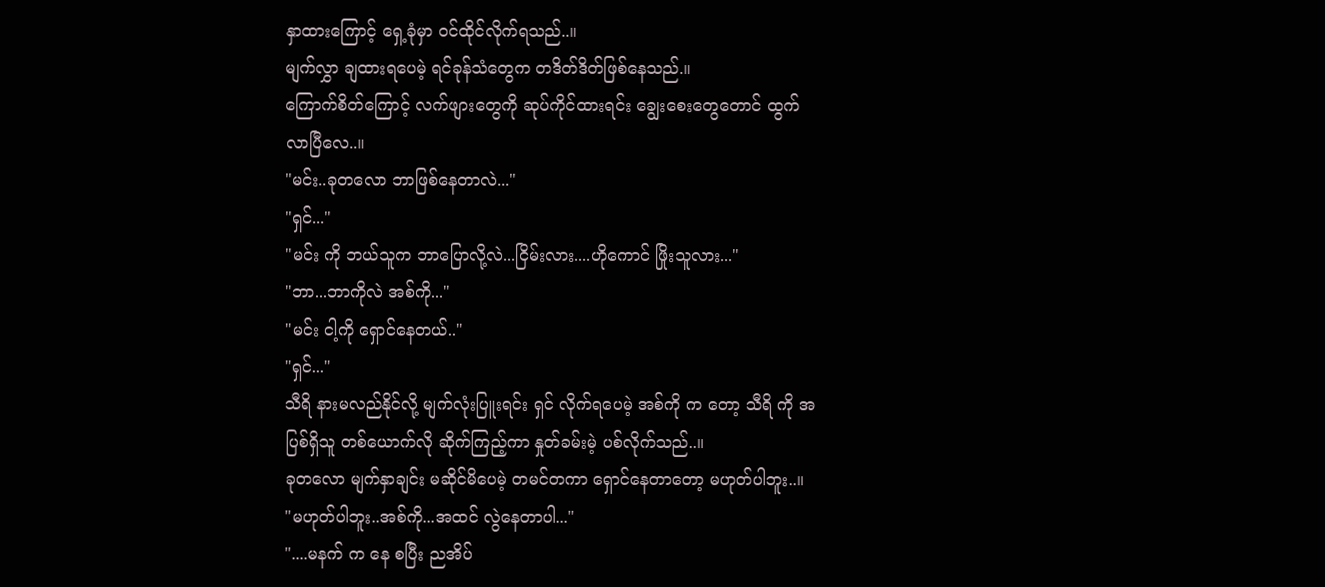နှာထားကြောင့် ရှေ့ခုံမှာ ဝင်ထိုင်လိုက်ရသည်..။
မျက်လွှာ ချထားရပေမဲ့ ရင်ခုန်သံတွေက တဒိတ်ဒိတ်ဖြစ်နေသည်.။
ကြောက်စိတ်ကြောင့် လက်ဖျားတွေကို ဆုပ်ကိုင်ထားရင်း ချွေးစေးတွေတောင် ထွက်လာပြီလေ..။
"မင်း..ခုတလော ဘာဖြစ်နေတာလဲ..."
"ရှင်..."
"မင်း ကို ဘယ်သူက ဘာပြောလို့လဲ...ငြိမ်းလား....ဟိုကောင် ဖြိုးသူလား..."
"ဘာ...ဘာကိုလဲ အစ်ကို..."
"မင်း ငါ့ကို ရှောင်နေတယ်.."
"ရှင်..."
သီရိ နားမလည်နိုင်လို့ မျက်လုံးပြူးရင်း ရှင် လိုက်ရပေမဲ့ အစ်ကို က တော့ သီရိ ကို အပြစ်ရှိသူ တစ်ယောက်လို ဆိုက်ကြည့်ကာ နှုတ်ခမ်းမဲ့ ပစ်လိုက်သည်..။
ခုတလော မျက်နှာချင်း မဆိုင်မိပေမဲ့ တမင်တကာ ရှောင်နေတာတော့ မဟုတ်ပါဘူး..။
"မဟုတ်ပါဘူး..အစ်ကို...အထင် လွဲနေတာပါ..."
"....မနက် က နေ စပြီး ညအိပ်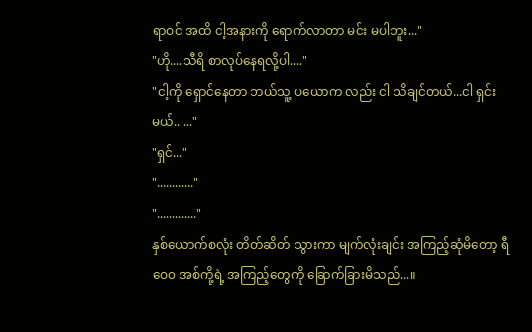ရာဝင် အထိ ငါ့အနားကို ရောက်လာတာ မင်း မပါဘူး..."
"ဟို....သီရိ စာလုပ်နေရလို့ပါ...."
"ငါ့ကို ရှောင်နေတာ ဘယ်သူ့ ပယောက လည်း ငါ သိချင်တယ်...ငါ ရှင်းမယ်.. ..."
"ရှင်..."
"............"
"............."
နှစ်ယောက်စလုံး တိတ်ဆိတ် သွားကာ မျက်လုံးချင်း အကြည့်ဆုံမိတော့ ရီဝေ၀ အစ်ကို့ရဲ့ အကြည့်တွေကို ခြောက်ခြားမိသည်...။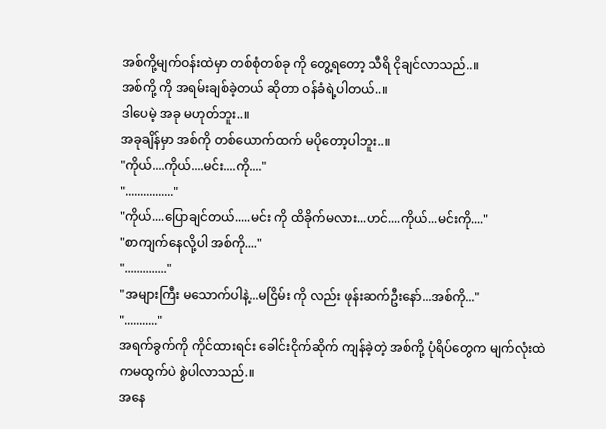အစ်ကို့မျက်ဝန်းထဲမှာ တစ်စုံတစ်ခု ကို တွေ့ရတော့ သီရိ ငိုချင်လာသည်..။
အစ်ကို့ ကို အရမ်းချစ်ခဲ့တယ် ဆိုတာ ဝန်ခံရဲ့ပါတယ်..။
ဒါပေမဲ့ အခု မဟုတ်ဘူး..။
အခုချိန်မှာ အစ်ကို တစ်ယောက်ထက် မပိုတော့ပါဘူး..။
"ကိုယ်....ကိုယ်....မင်း....ကို...."
"................"
"ကိုယ်....ပြောချင်တယ်.....မင်း ကို ထိခိုက်မလား...ဟင်....ကိုယ်...မင်းကို...."
"စာကျက်နေလို့ပါ အစ်ကို...."
".............."
"အများကြီး မသောက်ပါနဲ့...မငြိမ်း ကို လည်း ဖုန်းဆက်ဦးနော်...အစ်ကို..."
"..........."
အရက်ခွက်ကို ကိုင်ထားရင်း ခေါင်းငိုက်ဆိုက် ကျန်ခဲ့တဲ့ အစ်ကို့ ပုံရိပ်တွေက မျက်လုံးထဲကမထွက်ပဲ စွဲပါလာသည်.။
အနေ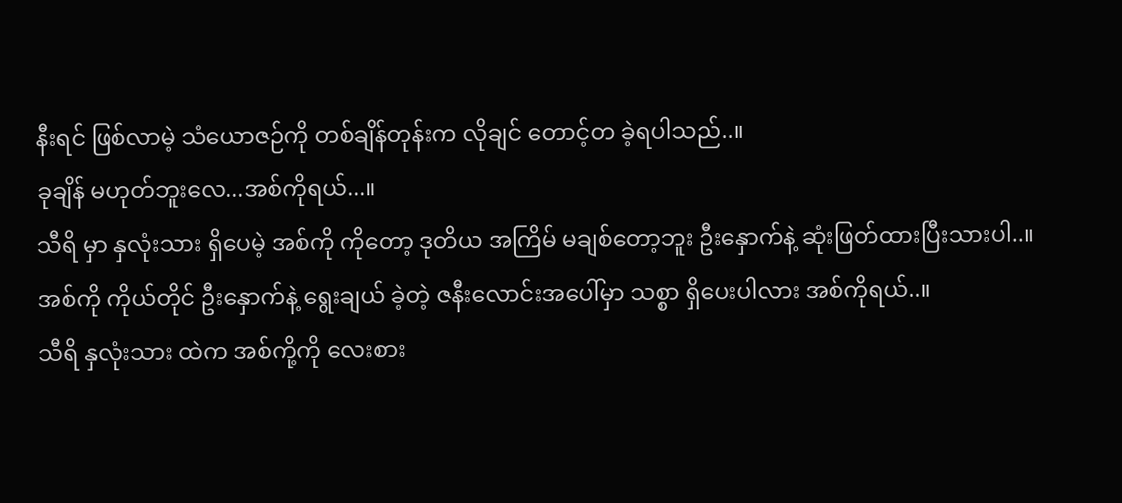နီးရင် ဖြစ်လာမဲ့ သံယောဇဉ်ကို တစ်ချိန်တုန်းက လိုချင် တောင့်တ ခဲ့ရပါသည်..။
ခုချိန် မဟုတ်ဘူးလေ...အစ်ကိုရယ်...။
သီရိ မှာ နှလုံးသား ရှိပေမဲ့ အစ်ကို ကိုတော့ ဒုတိယ အကြိမ် မချစ်တော့ဘူး ဦးနှောက်နဲ့ ဆုံးဖြတ်ထားပြီးသားပါ..။
အစ်ကို ကိုယ်တိုင် ဦးနှောက်နဲ့ ရွေးချယ် ခဲ့တဲ့ ဇနီးလောင်းအပေါ်မှာ သစ္စာ ရှိပေးပါလား အစ်ကိုရယ်..။
သီရိ နှလုံးသား ထဲက အစ်ကို့ကို လေးစား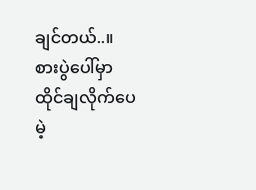ချင်တယ်..။
စားပွဲပေါ်မှာ ထိုင်ချလိုက်ပေမဲ့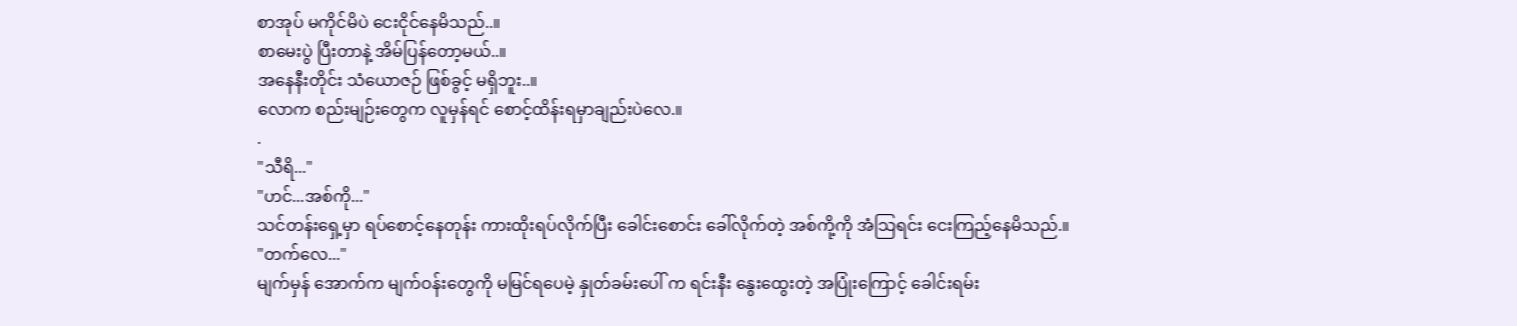စာအုပ် မကိုင်မိပဲ ငေးငိုင်နေမိသည်..။
စာမေးပွဲ ပြီးတာနဲ့ အိမ်ပြန်တော့မယ်..။
အနေနီးတိုင်း သံယောဇဉ် ဖြစ်ခွင့် မရှိဘူး..။
လောက စည်းမျဉ်းတွေက လူမှန်ရင် စောင့်ထိန်းရမှာချည်းပဲလေ.။
.
"သီရိ..."
"ဟင်...အစ်ကို..."
သင်တန်းရှေ့မှာ ရပ်စောင့်နေတုန်း ကားထိုးရပ်လိုက်ပြီး ခေါင်းစောင်း ခေါ်လိုက်တဲ့ အစ်ကို့ကို အံသြရင်း ငေးကြည့်နေမိသည်.။
"တက်လေ..."
မျက်မှန် အောက်က မျက်ဝန်းတွေကို မမြင်ရပေမဲ့ နှုတ်ခမ်းပေါ် က ရင်းနီး နွေးထွေးတဲ့ အပြုံးကြောင့် ခေါင်းရမ်း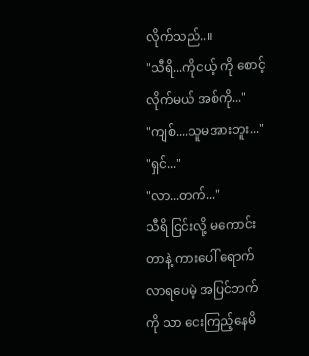လိုက်သည်..။
"သီရိ...ကိုငယ့် ကို စောင့်လိုက်မယ် အစ်ကို..."
"ကျစ်....သူမအားဘူး..."
"ရှင်..."
"လာ...တက်..."
သီရိ ငြင်းလို့ မကောင်းတာနဲ့ ကားပေါ် ရောက်လာရပေမဲ့ အပြင်ဘက်ကို သာ ငေးကြည့်နေမိ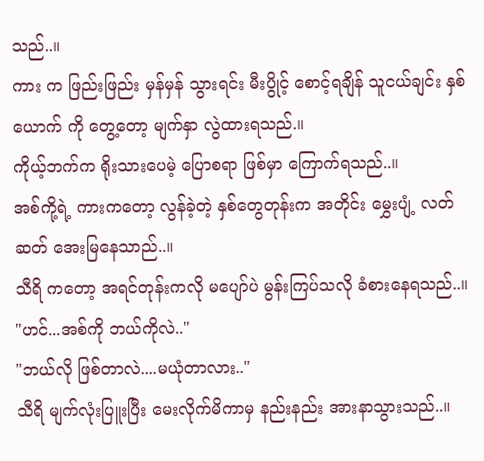သည်..။
ကား က ဖြည်းဖြည်း မှန်မှန် သွားရင်း မီးပွိုင့် စောင့်ရချိန် သူငယ်ချင်း နှစ်ယောက် ကို တွေ့တော့ မျက်နှာ လွဲထားရသည်.။
ကိုယ့်ဘက်က ရိုးသားပေမဲ့ ပြောစရာ ဖြစ်မှာ ကြောက်ရသည်..။
အစ်ကို့ရဲ့ ကားကတော့ လွန်ခဲ့တဲ့ နှစ်တွေတုန်းက အတိုင်း မွှေးပျံ့ လတ်ဆတ် အေးမြနေသာည်..။
သီရိ ကတော့ အရင်တုန်းကလို မပျော်ပဲ မွန်းကြပ်သလို ခံစားနေရသည်..။
"ဟင်...အစ်ကို ဘယ်ကိုလဲ.."
"ဘယ်လို ဖြစ်တာလဲ....မယုံတာလား.."
သီရိ မျက်လုံးပြူးပြီး မေးလိုက်မိကာမှ နည်းနည်း အားနာသွားသည်..။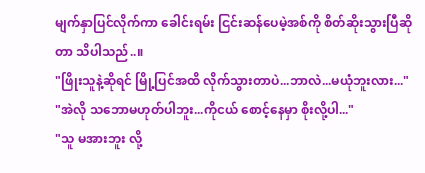မျက်နှာပြင်လိုက်ကာ ခေါင်းရမ်း ငြင်းဆန်ပေမဲ့အစ်ကို စိတ်ဆိုးသွားပြီဆိုတာ သိပါသည်..။
"ဖြိုးသူနဲ့ဆိုရင် မြို့ပြင်အထိ လိုက်သွားတာပဲ...ဘာလဲ...မယုံဘူးလား..."
"အဲလို သဘောမဟုတ်ပါဘူး...ကိုငယ် စောင့်နေမှာ စိုးလို့ပါ..."
"သူ မအားဘူး လို့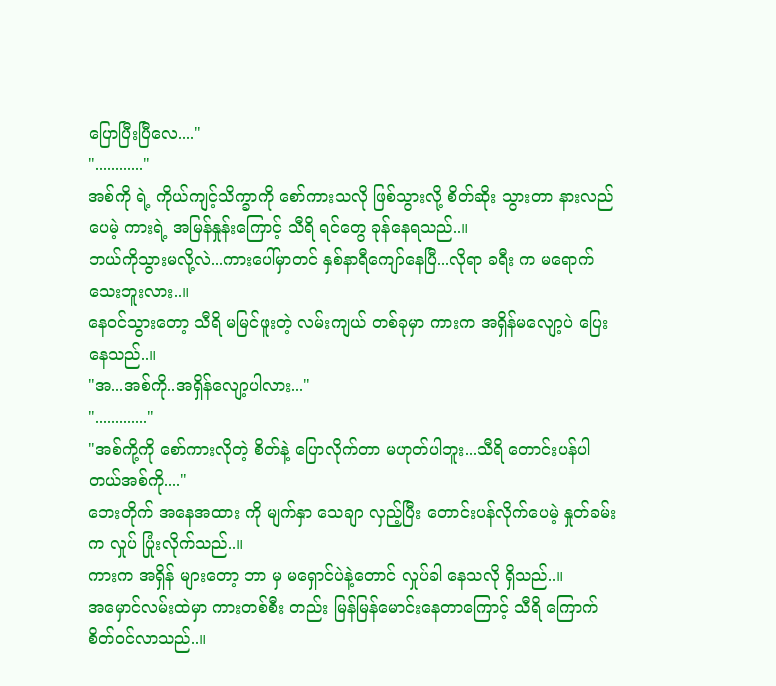ပြောပြီးပြီလေ...."
"............"
အစ်ကို ရဲ့ ကိုယ်ကျင့်သိက္ခာကို စော်ကားသလို ဖြစ်သွားလို့ စိတ်ဆိုး သွားတာ နားလည်ပေမဲ့ ကားရဲ့ အမြန်နှုန်းကြောင့် သီရိ ရင်တွေ ခုန်နေရသည်..။
ဘယ်ကိုသွားမလို့လဲ...ကားပေါ်မှာတင် နှစ်နာရီကျော်နေပြီ...လိုရာ ခရီး က မရောက်သေးဘူးလား..။
နေဝင်သွားတော့ သီရိ မမြင်ဖူးတဲ့ လမ်းကျယ် တစ်ခုမှာ ကားက အရှိန်မလျော့ပဲ ပြေးနေသည်..။
"အ...အစ်ကို..အရှိန်လျော့ပါလား..."
"............."
"အစ်ကို့ကို စော်ကားလိုတဲ့ စိတ်နဲ့ ပြောလိုက်တာ မဟုတ်ပါဘူး...သီရိ တောင်းပန်ပါတယ်အစ်ကို...."
ဘေးတိုက် အနေအထား ကို မျက်နှာ သေချာ လှည့်ပြီး တောင်းပန်လိုက်ပေမဲ့ နှုတ်ခမ်းက လှုပ် ပြုံးလိုက်သည်..။
ကားက အရှိန် များတော့ ဘာ မှ မရှောင်ပဲနဲ့တောင် လှုပ်ခါ နေသလို ရှိသည်..။
အမှောင်လမ်းထဲမှာ ကားတစ်စီး တည်း မြန်မြန်မောင်းနေတာကြောင့် သီရိ ကြောက်စိတ်ဝင်လာသည်..။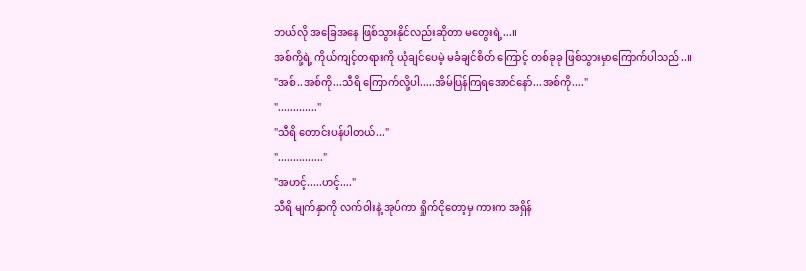ဘယ်လို အခြေအနေ ဖြစ်သွားနိုင်လည်းဆိုတာ မတွေးရဲ့...။
အစ်ကို့ရဲ့ ကိုယ်ကျင့်တရားကို ယုံချင်ပေမဲ့ မခံချင်စိတ် ကြောင့် တစ်ခုခု ဖြစ်သွားမှာကြောက်ပါသည်..။
"အစ်..အစ်ကို...သီရိ ကြောက်လို့ပါ.....အိမ်ပြန်ကြရအောင်နော်...အစ်ကို...."
"............."
"သီရိ တောင်းပန်ပါတယ်..."
"..............."
"အဟင့်.....ဟင့်...."
သီရိ မျက်နှာကို လက်ဝါးနဲ့ အုပ်ကာ ရှိုက်ငိုတော့မှ ကားက အရှိန်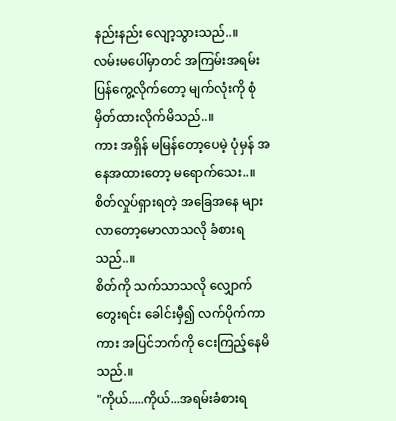နည်းနည်း လျော့သွားသည်..။
လမ်းမပေါ်မှာတင် အကြမ်းအရမ်း ပြန်ကွေ့လိုက်တော့ မျက်လုံးကို စုံမှိတ်ထားလိုက်မိသည်..။
ကား အရှိန် မမြန်တော့ပေမဲ့ ပုံမှန် အနေအထားတော့ မရောက်သေး..။
စိတ်လှုပ်ရှားရတဲ့ အခြေအနေ များလာတော့မောလာသလို ခံစားရသည်..။
စိတ်ကို သက်သာသလို လျှောက်တွေးရင်း ခေါင်းမှီ၍ လက်ပိုက်ကာ ကား အပြင်ဘက်ကို ငေးကြည့်နေမိသည်.။
"ကိုယ်.....ကိုယ်...အရမ်းခံစားရ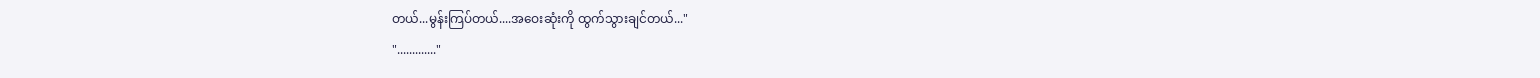တယ်...မွန်းကြပ်တယ်....အဝေးဆုံးကို ထွက်သွားချင်တယ်..."
"............."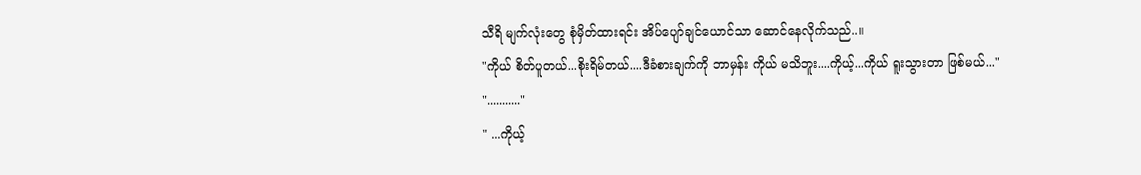သီရိ မျက်လုံးတွေ စုံမှိတ်ထားရင်း အိပ်ပျော်ချင်ယောင်သာ ဆောင်နေလိုက်သည်..။
"ကိုယ် စိတ်ပူတယ်...စိုးရိမ်တယ်....ဒီခံစားချက်ကို ဘာမှန်း ကိုယ် မသိဘူး....ကိုယ့်...ကိုယ် ရူးသွားတာ ဖြစ်မယ်..."
"..........."
" ...ကိုယ့်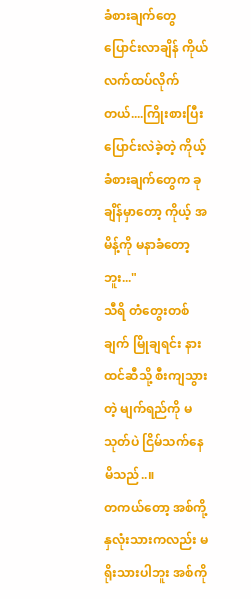ခံစားချက်တွေ ပြောင်းလာချိန် ကိုယ် လက်ထပ်လိုက်တယ်....ကြိုးစားပြီး ပြောင်းလဲခဲ့တဲ့ ကိုယ့်ခံစားချက်တွေက ခုချိန်မှာတော့ ကိုယ့် အမိန့်ကို မနာခံတော့ဘူး..."
သီရိ တံတွေးတစ်ချက် မြိုချရင်း နားထင်ဆီသို့ စီးကျသွားတဲ့ မျက်ရည်ကို မသုတ်ပဲ ငြိမ်သက်နေမိသည်..။
တကယ်တော့ အစ်ကို့ နှလုံးသားကလည်း မရိုးသားပါဘူး အစ်ကို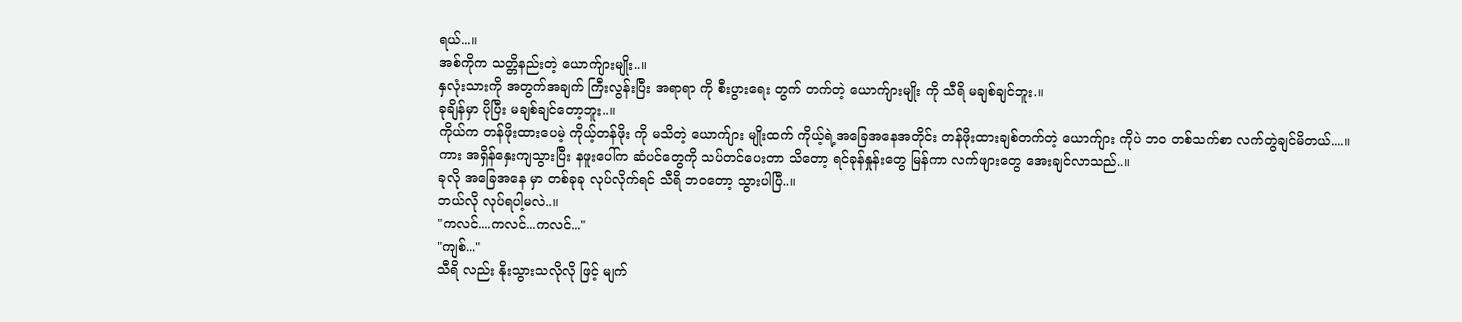ရယ်...။
အစ်ကိုက သတ္တိနည်းတဲ့ ယောက်ျားမျိုး..။
နှလုံးသားကို အတွက်အချက် ကြီးလွန်းပြီး အရာရာ ကို စီးပွားရေး တွက် တက်တဲ့ ယောက်ျားမျိုး ကို သီရိ မချစ်ချင်ဘူး.။
ခုချိန်မှာ ပိုပြီး မချစ်ချင်တော့ဘူး..။
ကိုယ်က တန်ဖိုးထားပေမဲ့ ကိုယ့်တန်ဖိုး ကို မသိတဲ့ ယောက်ျား မျိုးထက် ကိုယ့်ရဲ့အခြေအနေအတိုင်း တန်ဖိုးထားချစ်တက်တဲ့ ယောက်ျား ကိုပဲ ဘ၀ တစ်သက်စာ လက်တွဲချင်မိတယ်....။
ကား အရှိန်နှေးကျသွားပြီး နဖူးပေါ်က ဆံပင်တွေကို သပ်တင်ပေးတာ သိတော့ ရင်ခုန်နှုန်းတွေ မြန်ကာ လက်ဖျားတွေ အေးချင်လာသည်..။
ခုလို အခြေအနေ မှာ တစ်ခုခု လုပ်လိုက်ရင် သီရိ ဘဝတော့ သွားပါပြီ..။
ဘယ်လို လုပ်ရပါ့မလဲ..။
"ကလင်....ကလင်...ကလင်..."
"ကျစ်..."
သီရိ လည်း နိုးသွားသလိုလို ဖြင့် မျက်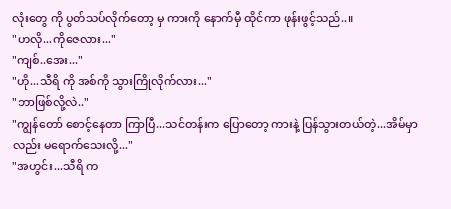လုံးတွေ ကို ပွတ်သပ်လိုက်တော့ မှ ကားကို နောက်မှီ ထိုင်ကာ ဖုန်းဖွင့်သည်..။
"ဟလို...ကိုဇေလား..."
"ကျစ်..အေး..."
"ဟို...သီရိ ကို အစ်ကို သွားကြိုလိုက်လား..."
"ဘာဖြစ်လို့လဲ.."
"ကျွန်တော် စောင့်နေတာ ကြာပြီ...သင်တန်းက ပြောတော့ ကားနဲ့ ပြန်သွားတယ်တဲ့...အိမ်မှာလည်း မရောက်သေးလို့..."
"အဟွင်း...သီရိ က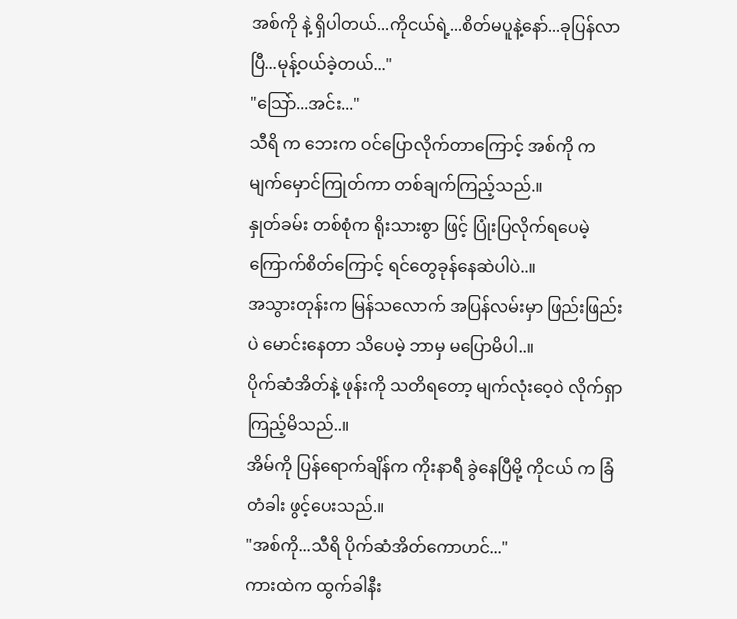အစ်ကို နဲ့ ရှိပါတယ်...ကိုငယ်ရဲ့...စိတ်မပူနဲ့နော်...ခုပြန်လာပြီ...မုန့်ဝယ်ခဲ့တယ်..."
"သြော်...အင်း..."
သီရိ က ဘေးက ဝင်ပြောလိုက်တာကြောင့် အစ်ကို က မျက်မှောင်ကြုတ်ကာ တစ်ချက်ကြည့်သည်.။
နှုတ်ခမ်း တစ်စုံက ရိုးသားစွာ ဖြင့် ပြုံးပြလိုက်ရပေမဲ့ ကြောက်စိတ်ကြောင့် ရင်တွေခုန်နေဆဲပါပဲ..။
အသွားတုန်းက မြန်သလောက် အပြန်လမ်းမှာ ဖြည်းဖြည်းပဲ မောင်းနေတာ သိပေမဲ့ ဘာမှ မပြောမိပါ..။
ပိုက်ဆံအိတ်နဲ့ ဖုန်းကို သတိရတော့ မျက်လုံးဝေ့၀ဲ လိုက်ရှာကြည့်မိသည်..။
အိမ်ကို ပြန်ရောက်ချိန်က ကိုးနာရီ ခွဲနေပြီမို့ ကိုငယ် က ခြံတံခါး ဖွင့်ပေးသည်.။
"အစ်ကို...သီရိ ပိုက်ဆံအိတ်ကောဟင်..."
ကားထဲက ထွက်ခါနီး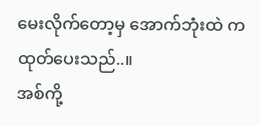မေးလိုက်တော့မှ အောက်ဘုံးထဲ က ထုတ်ပေးသည်..။
အစ်ကို့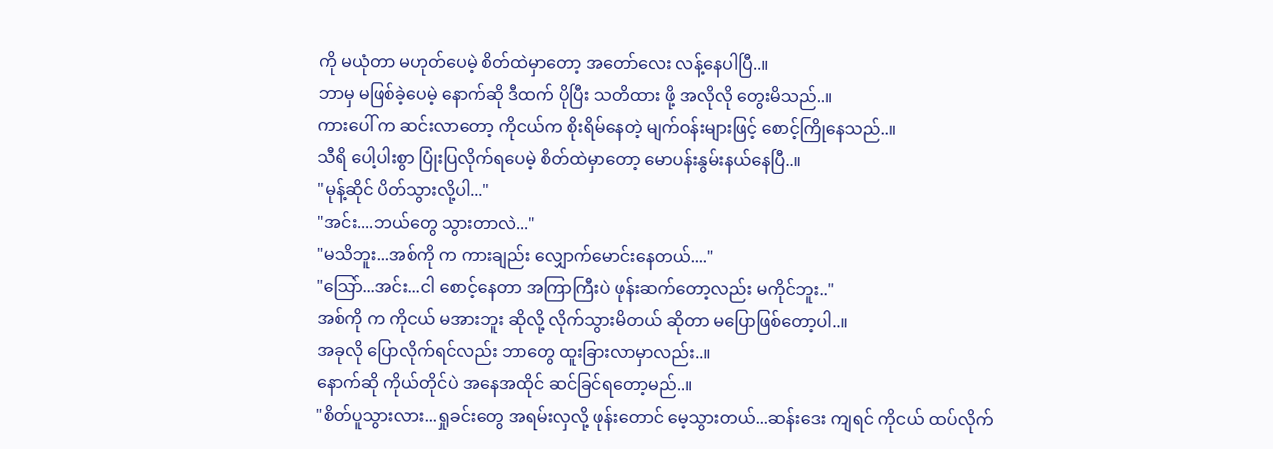ကို မယုံတာ မဟုတ်ပေမဲ့ စိတ်ထဲမှာတော့ အတော်လေး လန့်နေပါပြီ..။
ဘာမှ မဖြစ်ခဲ့ပေမဲ့ နောက်ဆို ဒီထက် ပိုပြီး သတိထား ဖို့ အလိုလို တွေးမိသည်..။
ကားပေါ် က ဆင်းလာတော့ ကိုငယ်က စိုးရိမ်နေတဲ့ မျက်ဝန်းများဖြင့် စောင့်ကြိုနေသည်..။
သီရိ ပေါ့ပါးစွာ ပြုံးပြလိုက်ရပေမဲ့ စိတ်ထဲမှာတော့ မောပန်းနွမ်းနယ်နေပြီ..။
"မုန့်ဆိုင် ပိတ်သွားလို့ပါ..."
"အင်း....ဘယ်တွေ သွားတာလဲ..."
"မသိဘူး...အစ်ကို က ကားချည်း လျှောက်မောင်းနေတယ်...."
"သြော်...အင်း...ငါ စောင့်နေတာ အကြာကြီးပဲ ဖုန်းဆက်တော့လည်း မကိုင်ဘူး.."
အစ်ကို က ကိုငယ် မအားဘူး ဆိုလို့ လိုက်သွားမိတယ် ဆိုတာ မပြောဖြစ်တော့ပါ..။
အခုလို ပြောလိုက်ရင်လည်း ဘာတွေ ထူးခြားလာမှာလည်း..။
နောက်ဆို ကိုယ်တိုင်ပဲ အနေအထိုင် ဆင်ခြင်ရတော့မည်..။
"စိတ်ပူသွားလား...ရှုခင်းတွေ အရမ်းလှလို့ ဖုန်းတောင် မေ့သွားတယ်...ဆန်းဒေး ကျရင် ကိုငယ် ထပ်လိုက်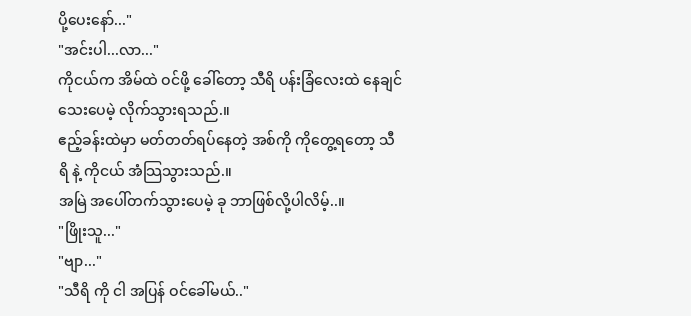ပို့ပေးနော်..."
"အင်းပါ...လာ..."
ကိုငယ်က အိမ်ထဲ ဝင်ဖို့ ခေါ်တော့ သီရိ ပန်းခြံလေးထဲ နေချင်သေးပေမဲ့ လိုက်သွားရသည်.။
ဧည့်ခန်းထဲမှာ မတ်တတ်ရပ်နေတဲ့ အစ်ကို ကိုတွေ့ရတော့ သီရိ နဲ့ ကိုငယ် အံသြသွားသည်.။
အမြဲ အပေါ်တက်သွားပေမဲ့ ခု ဘာဖြစ်လို့ပါလိမ့်..။
"ဖြိုးသူ..."
"ဗျာ..."
"သီရိ ကို ငါ အပြန် ဝင်ခေါ်မယ်.."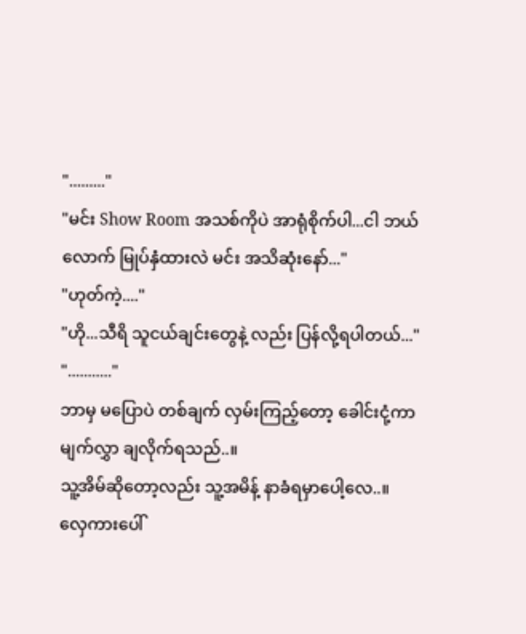"........."
"မင်း Show Room အသစ်ကိုပဲ အာရုံစိုက်ပါ...ငါ ဘယ်လောက် မြုပ်နှံထားလဲ မင်း အသိဆုံးနော်..."
"ဟုတ်ကဲ့...."
"ဟို...သီရိ သူငယ်ချင်းတွေနဲ့ လည်း ပြန်လို့ရပါတယ်..."
"..........."
ဘာမှ မပြောပဲ တစ်ချက် လှမ်းကြည့်တော့ ခေါင်းငုံ့ကာ မျက်လွှာ ချလိုက်ရသည်..။
သူ့အိမ်ဆိုတော့လည်း သူ့အမိန့် နာခံရမှာပေါ့လေ..။
လှေကားပေါ်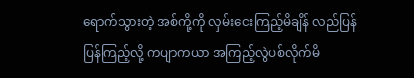ရောက်သွားတဲ့ အစ်ကို့ကို လှမ်းငေးကြည့်မိချိန် လည်ပြန် ပြန်ကြည့်လို့ ကပျာကယာ အကြည့်လွဲပစ်လိုက်မိ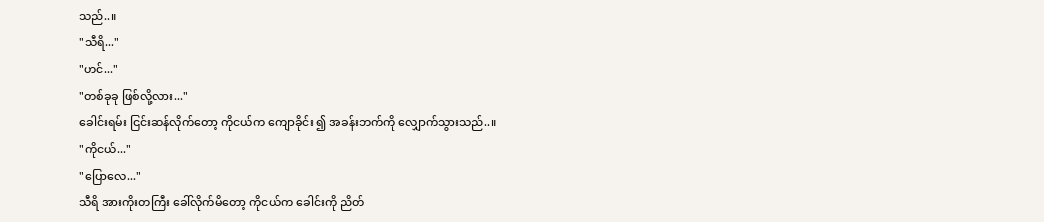သည်..။
"သီရိ..."
"ဟင်..."
"တစ်ခုခု ဖြစ်လို့လား..."
ခေါင်းရမ်း ငြင်းဆန်လိုက်တော့ ကိုငယ်က ကျောခိုင်း ၍ အခန်းဘက်ကို လျှောက်သွားသည်..။
"ကိုငယ်..."
"ပြောလေ..."
သီရိ အားကိုးတကြီး ခေါ်လိုက်မိတော့ ကိုငယ်က ခေါင်းကို ညိတ်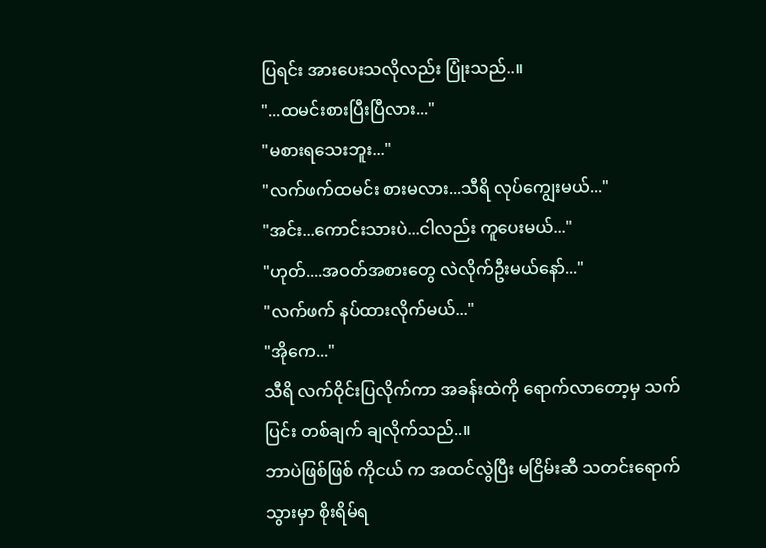ပြရင်း အားပေးသလိုလည်း ပြုံးသည်..။
"...ထမင်းစားပြီးပြီလား..."
"မစားရသေးဘူး..."
"လက်ဖက်ထမင်း စားမလား...သီရိ လုပ်ကျွေးမယ်..."
"အင်း...ကောင်းသားပဲ...ငါလည်း ကူပေးမယ်..."
"ဟုတ်....အဝတ်အစားတွေ လဲလိုက်ဦးမယ်နော်..."
"လက်ဖက် နပ်ထားလိုက်မယ်..."
"အိုကေ..."
သီရိ လက်ဝိုင်းပြလိုက်ကာ အခန်းထဲကို ရောက်လာတော့မှ သက်ပြင်း တစ်ချက် ချလိုက်သည်..။
ဘာပဲဖြစ်ဖြစ် ကိုငယ် က အထင်လွဲပြီး မငြိမ်းဆီ သတင်းရောက်သွားမှာ စိုးရိမ်ရ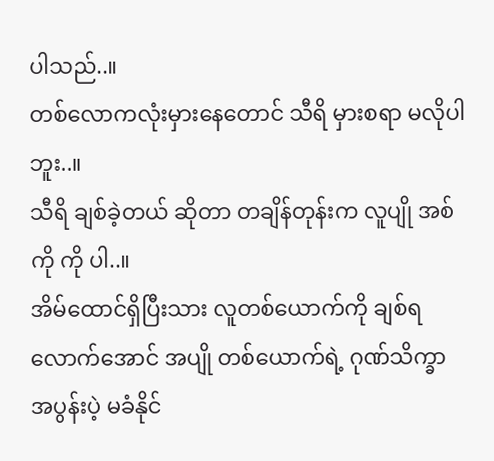ပါသည်..။
တစ်လောကလုံးမှားနေတောင် သီရိ မှားစရာ မလိုပါဘူး..။
သီရိ ချစ်ခဲ့တယ် ဆိုတာ တချိန်တုန်းက လူပျို အစ်ကို ကို ပါ..။
အိမ်ထောင်ရှိပြီးသား လူတစ်ယောက်ကို ချစ်ရလောက်အောင် အပျို တစ်ယောက်ရဲ့ ဂုဏ်သိက္ခာ အပွန်းပဲ့ မခံနိုင်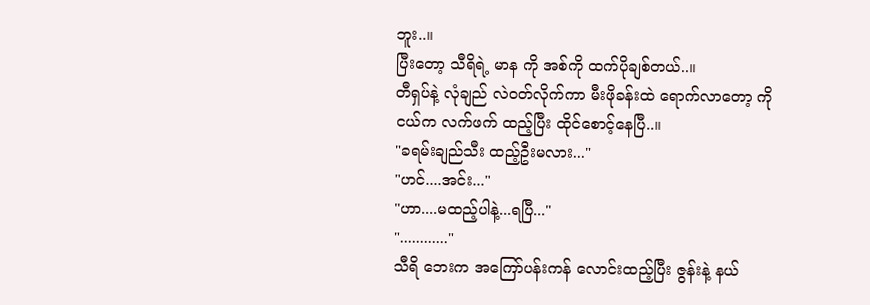ဘူး..။
ပြီးတော့ သီရိရဲ့ မာန ကို အစ်ကို ထက်ပိုချစ်တယ်..။
တီရှပ်နဲ့ လုံချည် လဲဝတ်လိုက်ကာ မီးဖိုခန်းထဲ ရောက်လာတော့ ကိုငယ်က လက်ဖက် ထည့်ပြီး ထိုင်စောင့်နေပြီ..။
"ခရမ်းချည်သီး ထည့်ဦးမလား..."
"ဟင်....အင်း..."
"ဟာ....မထည့်ပါနဲ့...ရပြီ..."
"............"
သီရိ ဘေးက အကြော်ပန်းကန် လောင်းထည့်ပြီး ဇွန်းနဲ့ နယ်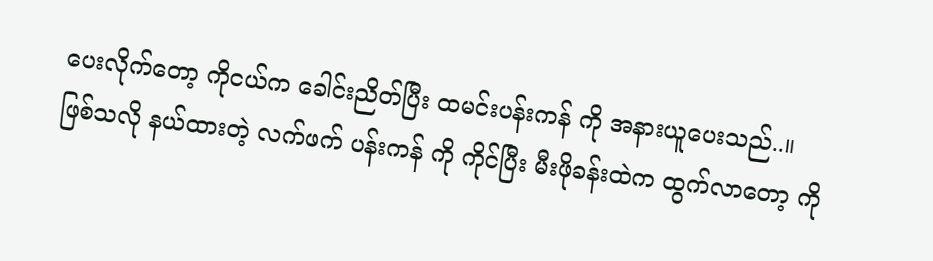ပေးလိုက်တော့ ကိုငယ်က ခေါင်းညိတ်ပြီး ထမင်းပန်းကန် ကို အနားယူပေးသည်..။
ဖြစ်သလို နယ်ထားတဲ့ လက်ဖက် ပန်းကန် ကို ကိုင်ပြီး မီးဖိုခန်းထဲက ထွက်လာတော့ ကို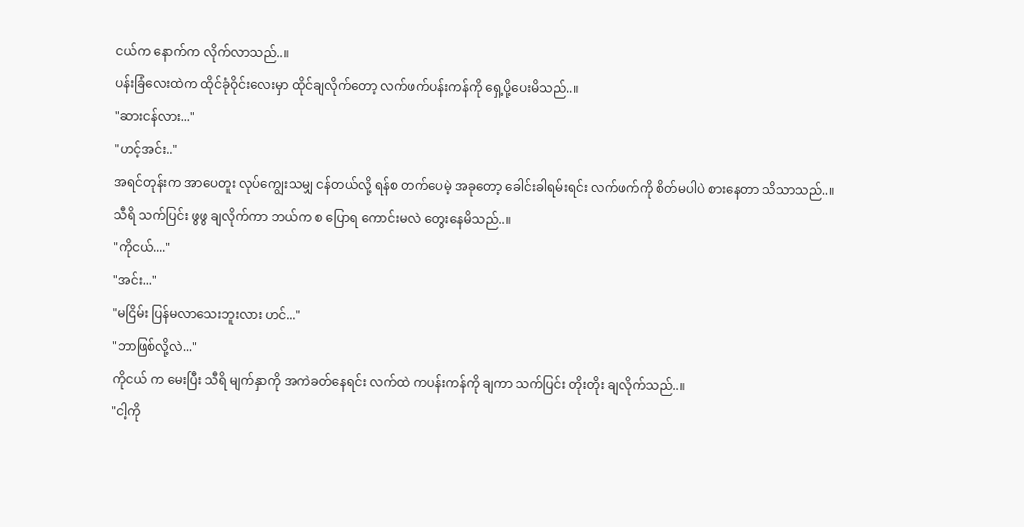ငယ်က နောက်က လိုက်လာသည်..။
ပန်းခြံလေးထဲက ထိုင်ခုံဝိုင်းလေးမှာ ထိုင်ချလိုက်တော့ လက်ဖက်ပန်းကန်ကို ရှေ့ပို့ပေးမိသည်..။
"ဆားငန်လား..."
"ဟင့်အင်း.."
အရင်တုန်းက အာပေတူး လုပ်ကျွေးသမျှ ငန်တယ်လို့ ရန်စ တက်ပေမဲ့ အခုတော့ ခေါင်းခါရမ်းရင်း လက်ဖက်ကို စိတ်မပါပဲ စားနေတာ သိသာသည်..။
သီရိ သက်ပြင်း ဖွဖွ ချလိုက်ကာ ဘယ်က စ ပြောရ ကောင်းမလဲ တွေးနေမိသည်..။
"ကိုငယ်...."
"အင်း..."
"မငြိမ်း ပြန်မလာသေးဘူးလား ဟင်..."
"ဘာဖြစ်လို့လဲ..."
ကိုငယ် က မေးပြီး သီရိ မျက်နှာကို အကဲခတ်နေရင်း လက်ထဲ ကပန်းကန်ကို ချကာ သက်ပြင်း တိုးတိုး ချလိုက်သည်..။
"ငါ့ကို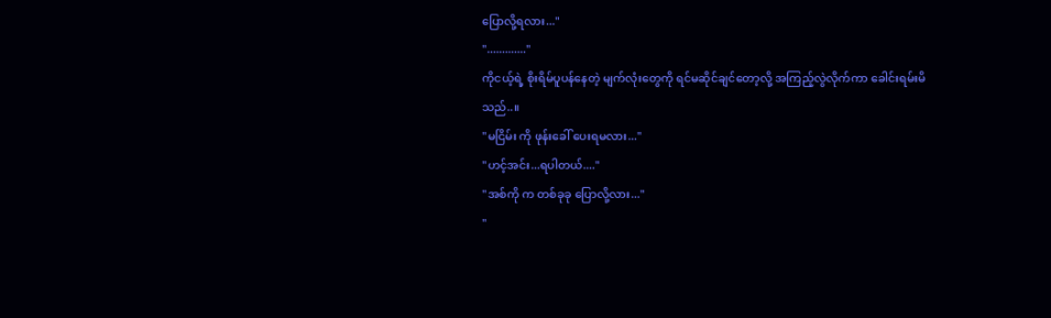ပြောလို့ရလား..."
"............."
ကိုငယ့်ရဲ့ စိုးရိမ်ပူပန်နေတဲ့ မျက်လုံးတွေကို ရင်မဆိုင်ချင်တော့လို့ အကြည့်လွဲလိုက်ကာ ခေါင်းရမ်းမိသည်..။
"မငြိမ်း ကို ဖုန်းခေါ် ပေးရမလား..."
"ဟင့်အင်း...ရပါတယ်...."
"အစ်ကို က တစ်ခုခု ပြောလို့လား..."
"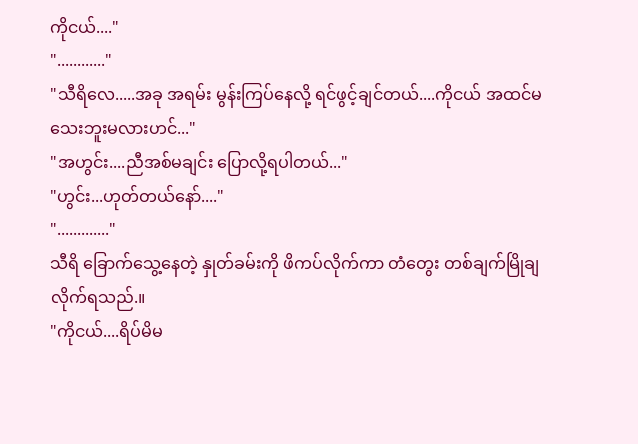ကိုငယ်...."
"............"
"သီရိလေ.....အခု အရမ်း မွန်းကြပ်နေလို့ ရင်ဖွင့်ချင်တယ်....ကိုငယ် အထင်မသေးဘူးမလားဟင်..."
"အဟွင်း....ညီအစ်မချင်း ပြောလို့ရပါတယ်..."
"ဟွင်း...ဟုတ်တယ်နော်...."
"............."
သီရိ ခြောက်သွေ့နေတဲ့ နှုတ်ခမ်းကို ဖိကပ်လိုက်ကာ တံတွေး တစ်ချက်မြိုချလိုက်ရသည်.။
"ကိုငယ်....ရိပ်မိမ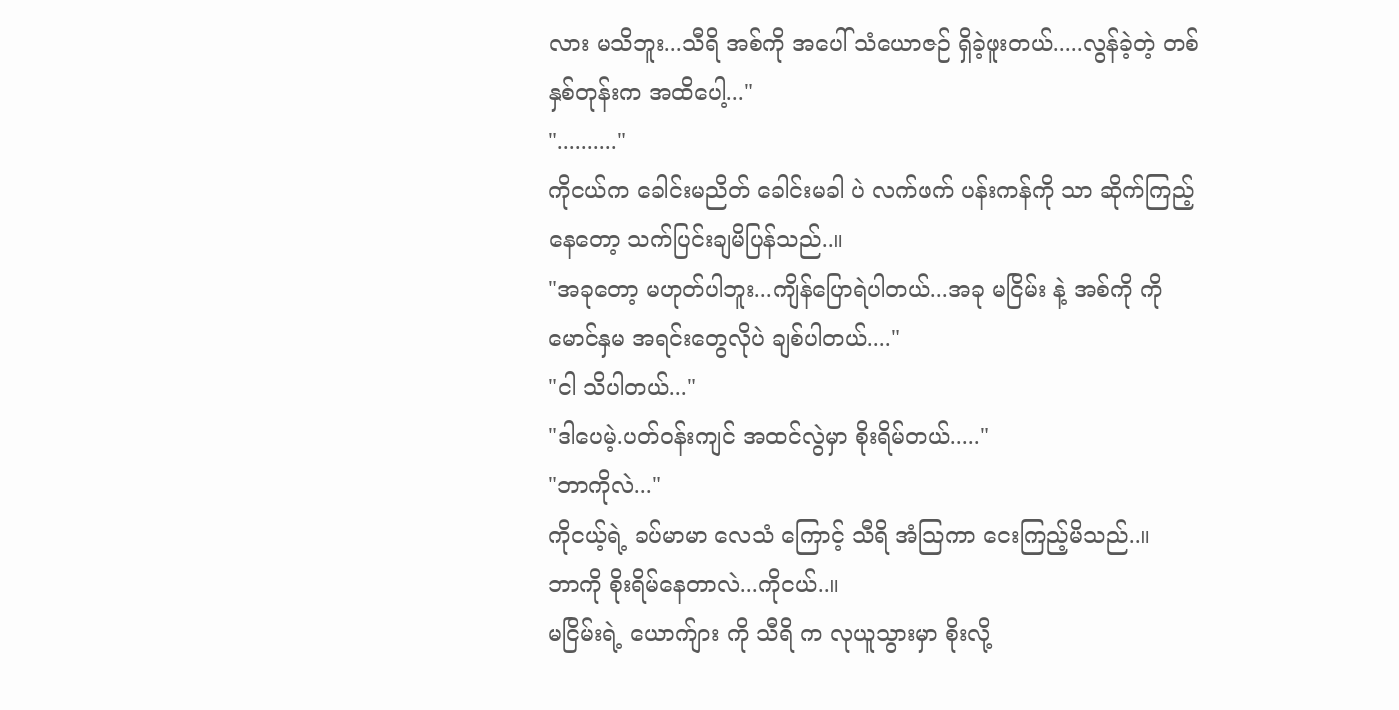လား မသိဘူး...သီရိ အစ်ကို အပေါ် သံယောဇဉ် ရှိခဲ့ဖူးတယ်.....လွန်ခဲ့တဲ့ တစ်နှစ်တုန်းက အထိပေါ့..."
".........."
ကိုငယ်က ခေါင်းမညိတ် ခေါင်းမခါ ပဲ လက်ဖက် ပန်းကန်ကို သာ ဆိုက်ကြည့်နေတော့ သက်ပြင်းချမိပြန်သည်..။
"အခုတော့ မဟုတ်ပါဘူး...ကျိန်ပြောရဲပါတယ်...အခု မငြိမ်း နဲ့ အစ်ကို ကို မောင်နှမ အရင်းတွေလိုပဲ ချစ်ပါတယ်...."
"ငါ သိပါတယ်..."
"ဒါပေမဲ့.ပတ်ဝန်းကျင် အထင်လွဲမှာ စိုးရိမ်တယ်....."
"ဘာကိုလဲ..."
ကိုငယ့်ရဲ့ ခပ်မာမာ လေသံ ကြောင့် သီရိ အံသြကာ ငေးကြည့်မိသည်..။
ဘာကို စိုးရိမ်နေတာလဲ...ကိုငယ်..။
မငြိမ်းရဲ့ ယောက်ျား ကို သီရိ က လုယူသွားမှာ စိုးလို့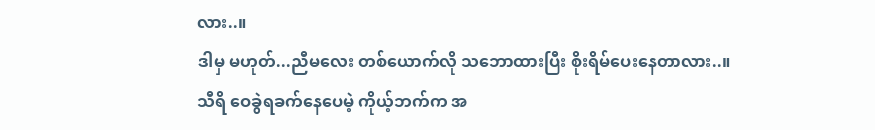လား..။
ဒါမှ မဟုတ်...ညီမလေး တစ်ယောက်လို သဘောထားပြီး စိုးရိမ်ပေးနေတာလား..။
သီရိ ဝေခွဲရခက်နေပေမဲ့ ကိုယ့်ဘက်က အ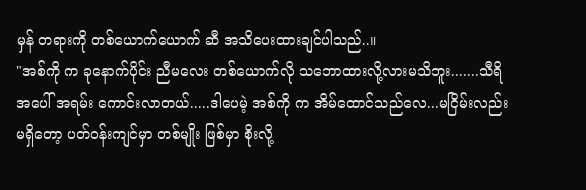မှန် တရားကို တစ်ယောက်ယောက် ဆီ အသိပေးထားချင်ပါသည်..။
"အစ်ကို က ခုနောက်ပိုင်း ညီမလေး တစ်ယောက်လို သဘောထားလို့လားမသိဘူး.......သီရိ အပေါ် အရမ်း ကောင်းလာတယ်.....ဒါပေမဲ့ အစ်ကို က အိမ်ထောင်သည်လေ...မငြိမ်းလည်း မရှိတော့ ပတ်ဝန်းကျင်မှာ တစ်မျိုး ဖြစ်မှာ စိုးလို့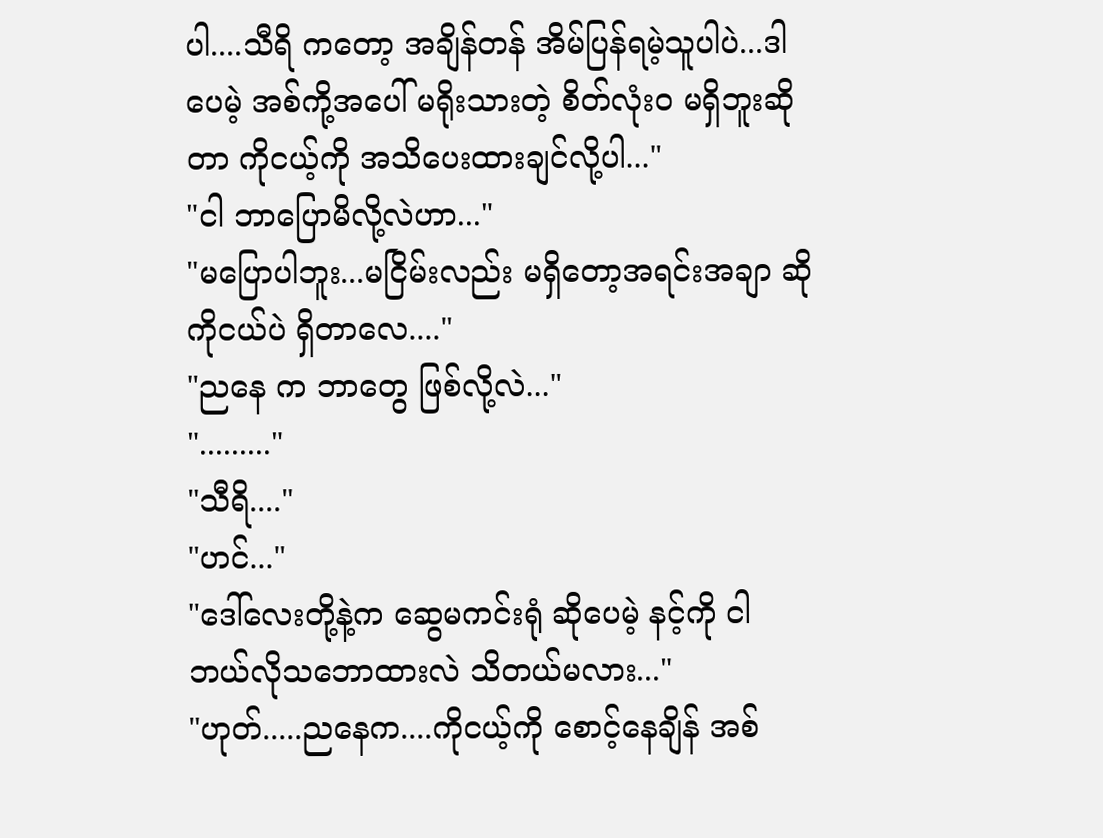ပါ....သီရိ ကတော့ အချိန်တန် အိမ်ပြန်ရမဲ့သူပါပဲ...ဒါပေမဲ့ အစ်ကို့အပေါ် မရိုးသားတဲ့ စိတ်လုံး၀ မရှိဘူးဆိုတာ ကိုငယ့်ကို အသိပေးထားချင်လို့ပါ..."
"ငါ ဘာပြောမိလို့လဲဟာ..."
"မပြောပါဘူး...မငြိမ်းလည်း မရှိတော့အရင်းအချာ ဆိုကိုငယ်ပဲ ရှိတာလေ...."
"ညနေ က ဘာတွေ ဖြစ်လို့လဲ..."
"........."
"သီရိ...."
"ဟင်..."
"ဒေါ်လေးတို့နဲ့က ဆွေမကင်းရုံ ဆိုပေမဲ့ နင့်ကို ငါ ဘယ်လိုသဘောထားလဲ သိတယ်မလား..."
"ဟုတ်.....ညနေက....ကိုငယ့်ကို စောင့်နေချိန် အစ်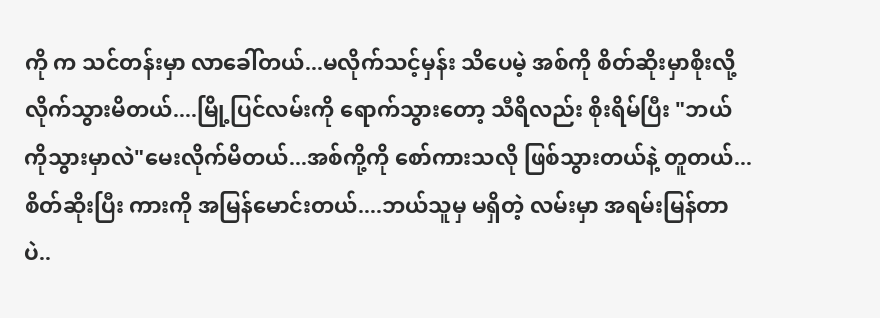ကို က သင်တန်းမှာ လာခေါ်တယ်...မလိုက်သင့်မှန်း သိပေမဲ့ အစ်ကို စိတ်ဆိုးမှာစိုးလို့ လိုက်သွားမိတယ်....မြို့ပြင်လမ်းကို ရောက်သွားတော့ သီရိလည်း စိုးရိမ်ပြီး "ဘယ်ကိုသွားမှာလဲ"မေးလိုက်မိတယ်...အစ်ကို့ကို စော်ကားသလို ဖြစ်သွားတယ်နဲ့ တူတယ်...စိတ်ဆိုးပြီး ကားကို အမြန်မောင်းတယ်....ဘယ်သူမှ မရှိတဲ့ လမ်းမှာ အရမ်းမြန်တာပဲ..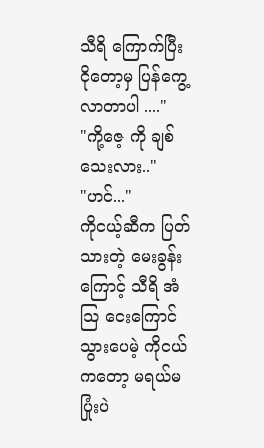သီရိ ကြောက်ပြီး ငိုတော့မှ ပြန်ကွေ့လာတာပါ ...."
"ကို့ဇေ့ ကို ချစ်သေးလား.."
"ဟင်..."
ကိုငယ့်ဆီက ပြတ်သားတဲ့ မေးခွန်းကြောင့် သီရိ အံသြ ငေးကြောင်သွားပေမဲ့ ကိုငယ်ကတော့ မရယ်မပြုံးပဲ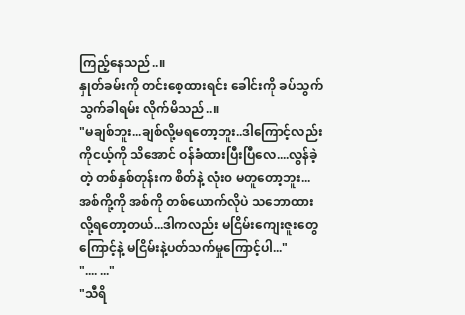ကြည့်နေသည်..။
နှုတ်ခမ်းကို တင်းစေ့ထားရင်း ခေါင်းကို ခပ်သွက်သွက်ခါရမ်း လိုက်မိသည်..။
"မချစ်ဘူး...ချစ်လို့မရတော့ဘူး..ဒါကြောင့်လည်း ကိုငယ့်ကို သိအောင် ဝန်ခံထားပြီးပြီလေ....လွန်ခဲ့တဲ့ တစ်နှစ်တုန်းက စိတ်နဲ့ လုံး၀ မတူတော့ဘူး...အစ်ကို့ကို အစ်ကို တစ်ယောက်လိုပဲ သဘောထားလို့ရတော့တယ်...ဒါကလည်း မငြိမ်းကျေးဇူးတွေကြောင့်နဲ့ မငြိမ်းနဲ့ပတ်သက်မှုကြောင့်ပါ..."
".... ..."
"သီရိ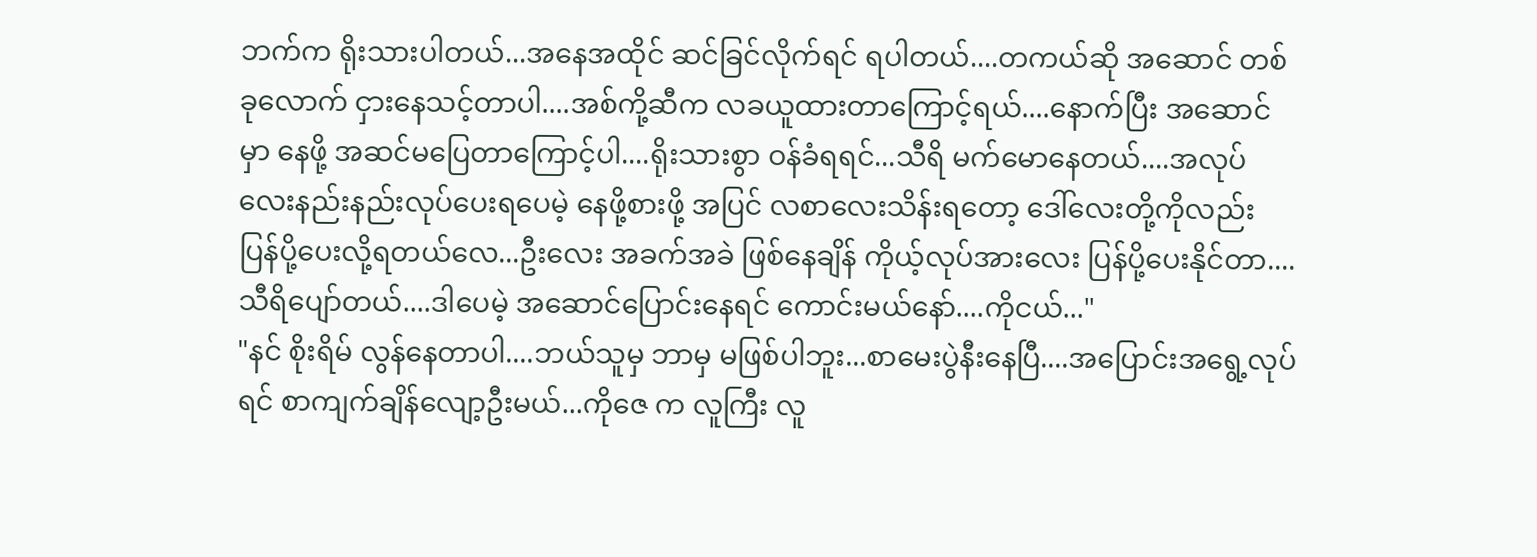ဘက်က ရိုးသားပါတယ်...အနေအထိုင် ဆင်ခြင်လိုက်ရင် ရပါတယ်....တကယ်ဆို အဆောင် တစ်ခုလောက် ငှားနေသင့်တာပါ....အစ်ကို့ဆီက လခယူထားတာကြောင့်ရယ်....နောက်ပြီး အဆောင် မှာ နေဖို့ အဆင်မပြေတာကြောင့်ပါ....ရိုးသားစွာ ဝန်ခံရရင်...သီရိ မက်မောနေတယ်....အလုပ်လေးနည်းနည်းလုပ်ပေးရပေမဲ့ နေဖို့စားဖို့ အပြင် လစာလေးသိန်းရတော့ ဒေါ်လေးတို့ကိုလည်း ပြန်ပို့ပေးလို့ရတယ်လေ...ဦးလေး အခက်အခဲ ဖြစ်နေချိန် ကိုယ့်လုပ်အားလေး ပြန်ပို့ပေးနိုင်တာ....သီရိပျော်တယ်....ဒါပေမဲ့ အဆောင်ပြောင်းနေရင် ကောင်းမယ်နော်....ကိုငယ်..."
"နင် စိုးရိမ် လွန်နေတာပါ....ဘယ်သူမှ ဘာမှ မဖြစ်ပါဘူး...စာမေးပွဲနီးနေပြီ....အပြောင်းအရွေ့လုပ်ရင် စာကျက်ချိန်လျော့ဦးမယ်...ကိုဇေ က လူကြီး လူ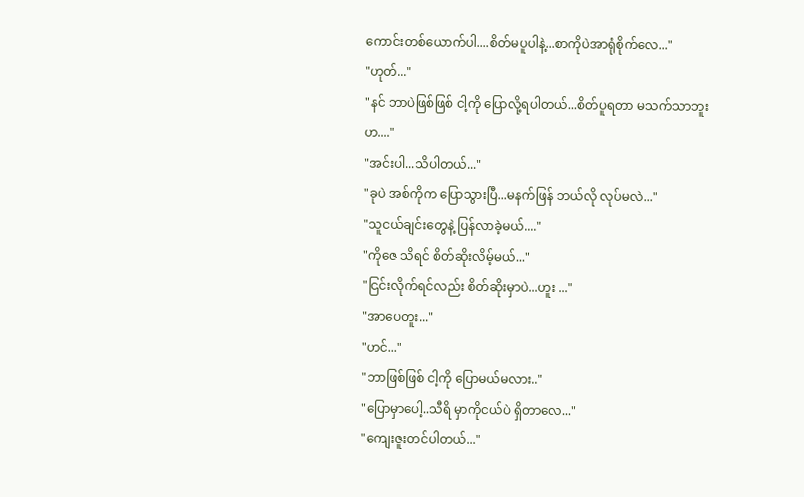ကောင်းတစ်ယောက်ပါ....စိတ်မပူပါနဲ့...စာကိုပဲအာရုံစိုက်လေ..."
"ဟုတ်..."
"နင် ဘာပဲဖြစ်ဖြစ် ငါ့ကို ပြောလို့ရပါတယ်...စိတ်ပူရတာ မသက်သာဘူးဟ...."
"အင်းပါ...သိပါတယ်..."
"ခုပဲ အစ်ကိုက ပြောသွားပြီ...မနက်ဖြန် ဘယ်လို လုပ်မလဲ..."
"သူငယ်ချင်းတွေနဲ့ ပြန်လာခဲ့မယ်...."
"ကိုဇေ သိရင် စိတ်ဆိုးလိမ့်မယ်..."
"ငြင်းလိုက်ရင်လည်း စိတ်ဆိုးမှာပဲ...ဟူး ..."
"အာပေတူး..."
"ဟင်..."
"ဘာဖြစ်ဖြစ် ငါ့ကို ပြောမယ်မလား.."
"ပြောမှာပေါ့..သီရိ မှာကိုငယ်ပဲ ရှိတာလေ..."
"ကျေးဇူးတင်ပါတယ်..."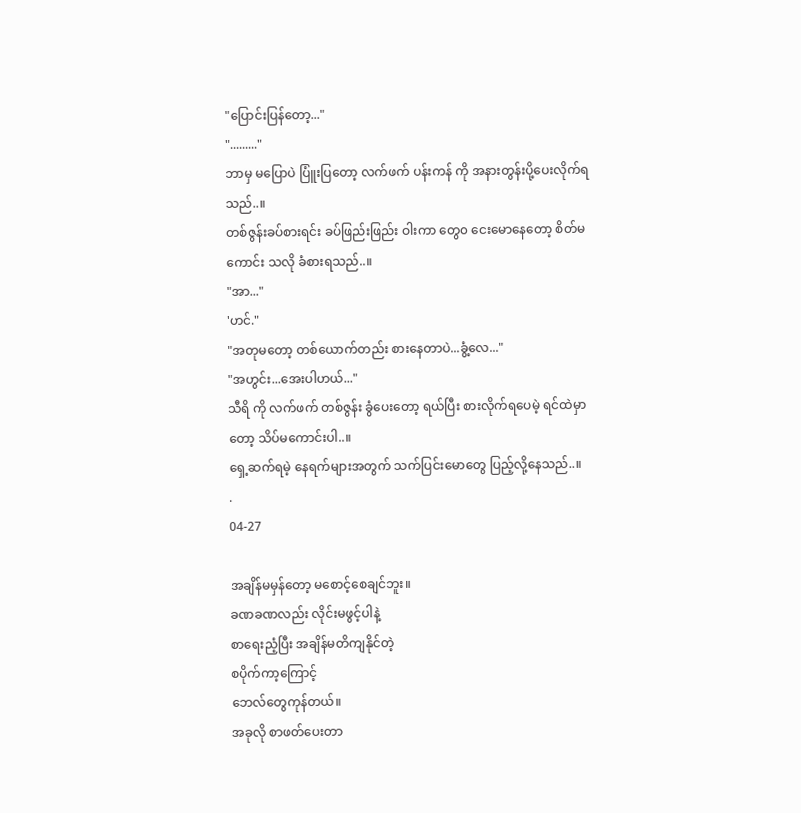"ပြောင်းပြန်တော့..."
"........."
ဘာမှ မပြောပဲ ပြူံးပြတော့ လက်ဖက် ပန်းကန် ကို အနားတွန်းပို့ပေးလိုက်ရသည်..။
တစ်ဇွန်းခပ်စားရင်း ခပ်ဖြည်းဖြည်း ဝါးကာ တွေ၀ ငေးမောနေတော့ စိတ်မကောင်း သလို ခံစားရသည်..။
"အာ..."
'ဟင်."
"အတုမတော့ တစ်ယောက်တည်း စားနေတာပဲ...ခွံ့လေ..."
"အဟွင်း...အေးပါဟယ်..."
သီရိ ကို လက်ဖက် တစ်ဇွန်း ခွံပေးတော့ ရယ်ပြီး စားလိုက်ရပေမဲ့ ရင်ထဲမှာတော့ သိပ်မကောင်းပါ..။
ရှေ့ဆက်ရမဲ့ နေရက်များအတွက် သက်ပြင်းမောတွေ ပြည့်လို့နေသည်..။
.
04-27

အချိန်မမှန်တော့ မစောင့်စေချင်ဘူး။
ခဏခဏလည်း လိုင်းမဖွင့်ပါနဲ့
စာရေးညံ့ပြီး အချိန်မတိကျနိုင်တဲ့
စပိုက်ကာ့ကြောင့်
ဘေလ်တွေကုန်တယ်။
အခုလို စာဖတ်ပေးတာ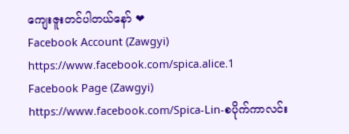ကျေးဇူးတင်ပါတယ်နော် ❤
Facebook Account (Zawgyi)
https://www.facebook.com/spica.alice.1
Facebook Page (Zawgyi)
https://www.facebook.com/Spica-Lin-စပိုက်ကာလင်း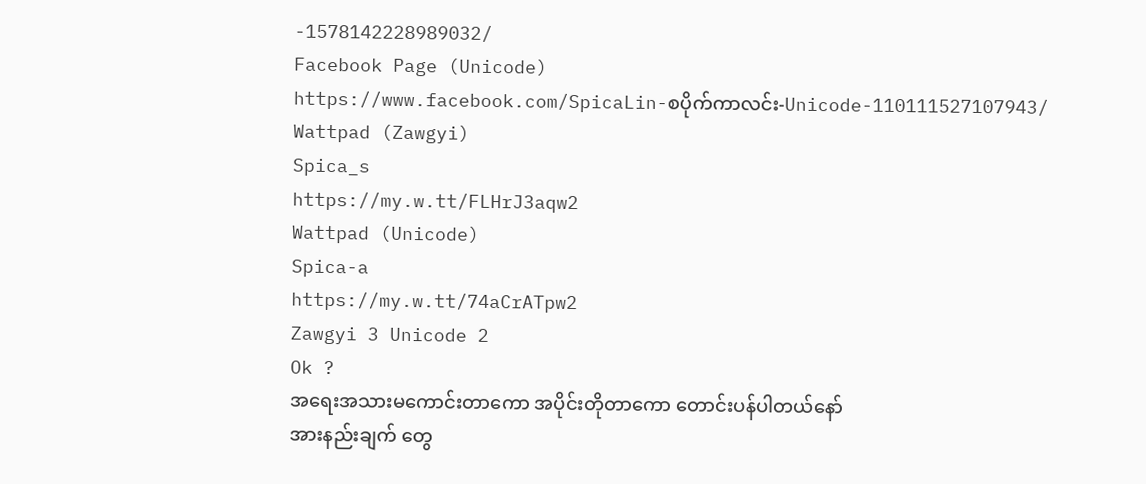-1578142228989032/
Facebook Page (Unicode)
https://www.facebook.com/SpicaLin-စပိုက်ကာလင်း-Unicode-110111527107943/
Wattpad (Zawgyi)
Spica_s
https://my.w.tt/FLHrJ3aqw2
Wattpad (Unicode)
Spica-a
https://my.w.tt/74aCrATpw2
Zawgyi 3 Unicode 2
Ok ?
အရေးအသားမကောင်းတာကော အပိုင်းတိုတာကော တောင်းပန်ပါတယ်နော်
အားနည်းချက် တွေ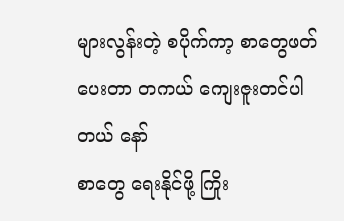များလွန်းတဲ့ စပိုက်ကာ့ စာတွေဖတ်ပေးတာ တကယ် ကျေးဇူးတင်ပါတယ် နော်
စာတွေ ရေးနိုင်ဖို့ ကြိုး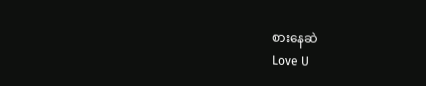စားနေဆဲ
Love U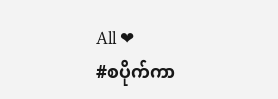All ❤
#စပိုက်ကာ